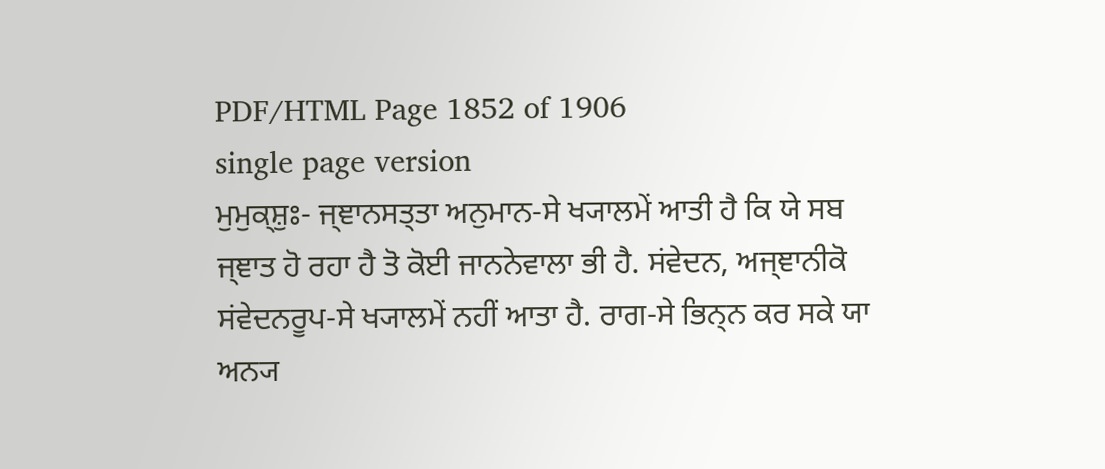PDF/HTML Page 1852 of 1906
single page version
ਮੁਮੁਕ੍ਸ਼ੁਃ- ਜ੍ਞਾਨਸਤ੍ਤਾ ਅਨੁਮਾਨ-ਸੇ ਖ੍ਯਾਲਮੇਂ ਆਤੀ ਹੈ ਕਿ ਯੇ ਸਬ ਜ੍ਞਾਤ ਹੋ ਰਹਾ ਹੈ ਤੋ ਕੋਈ ਜਾਨਨੇਵਾਲਾ ਭੀ ਹੈ. ਸਂਵੇਦਨ, ਅਜ੍ਞਾਨੀਕੋ ਸਂਵੇਦਨਰੂਪ-ਸੇ ਖ੍ਯਾਲਮੇਂ ਨਹੀਂ ਆਤਾ ਹੈ. ਰਾਗ-ਸੇ ਭਿਨ੍ਨ ਕਰ ਸਕੇ ਯਾ ਅਨ੍ਯ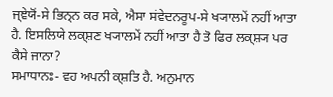ਜ੍ਞੇਯੋਂ-ਸੇ ਭਿਨ੍ਨ ਕਰ ਸਕੇ, ਐਸਾ ਸਂਵੇਦਨਰੂਪ-ਸੇ ਖ੍ਯਾਲਮੇਂ ਨਹੀਂ ਆਤਾ ਹੈ. ਇਸਲਿਯੇ ਲਕ੍ਸ਼ਣ ਖ੍ਯਾਲਮੇਂ ਨਹੀਂ ਆਤਾ ਹੈ ਤੋ ਫਿਰ ਲਕ੍ਸ਼੍ਯ ਪਰ ਕੈਸੇ ਜਾਨਾ?
ਸਮਾਧਾਨਃ- ਵਹ ਅਪਨੀ ਕ੍ਸ਼ਤਿ ਹੈ. ਅਨੁਮਾਨ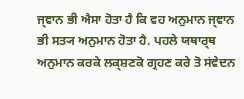ਜ੍ਞਾਨ ਭੀ ਐਸਾ ਹੋਤਾ ਹੈ ਕਿ ਵਹ ਅਨੁਮਾਨ ਜ੍ਞਾਨ ਭੀ ਸਤ੍ਯ ਅਨੁਮਾਨ ਹੋਤਾ ਹੈ. ਪਹਲੇ ਯਥਾਰ੍ਥ ਅਨੁਮਾਨ ਕਰਕੇ ਲਕ੍ਸ਼ਣਕੋ ਗ੍ਰਹਣ ਕਰੇ ਤੋ ਸਂਵੇਦਨ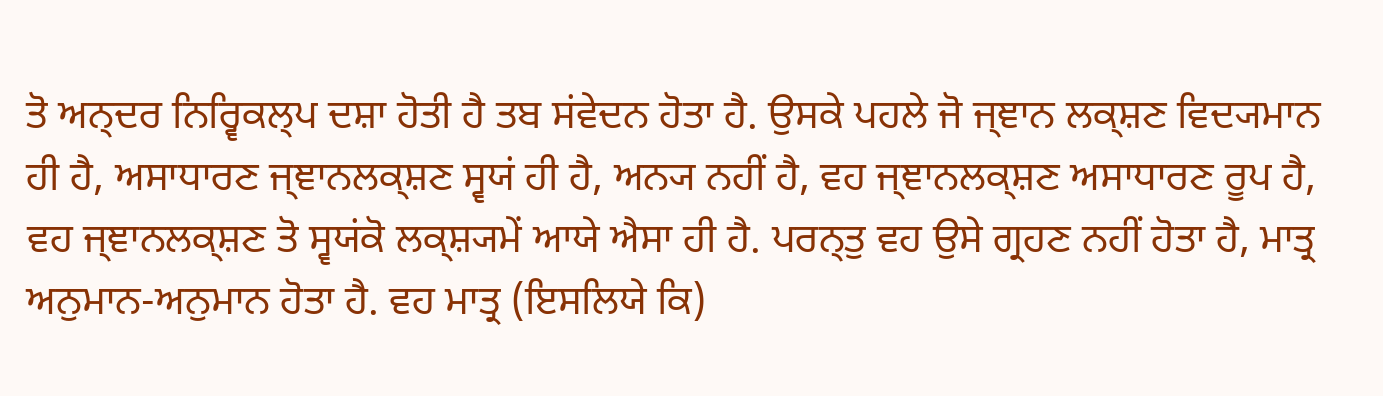ਤੋ ਅਨ੍ਦਰ ਨਿਰ੍ਵਿਕਲ੍ਪ ਦਸ਼ਾ ਹੋਤੀ ਹੈ ਤਬ ਸਂਵੇਦਨ ਹੋਤਾ ਹੈ. ਉਸਕੇ ਪਹਲੇ ਜੋ ਜ੍ਞਾਨ ਲਕ੍ਸ਼ਣ ਵਿਦ੍ਯਮਾਨ ਹੀ ਹੈ, ਅਸਾਧਾਰਣ ਜ੍ਞਾਨਲਕ੍ਸ਼ਣ ਸ੍ਵਯਂ ਹੀ ਹੈ, ਅਨ੍ਯ ਨਹੀਂ ਹੈ, ਵਹ ਜ੍ਞਾਨਲਕ੍ਸ਼ਣ ਅਸਾਧਾਰਣ ਰੂਪ ਹੈ, ਵਹ ਜ੍ਞਾਨਲਕ੍ਸ਼ਣ ਤੋ ਸ੍ਵਯਂਕੋ ਲਕ੍ਸ਼੍ਯਮੇਂ ਆਯੇ ਐਸਾ ਹੀ ਹੈ. ਪਰਨ੍ਤੁ ਵਹ ਉਸੇ ਗ੍ਰਹਣ ਨਹੀਂ ਹੋਤਾ ਹੈ, ਮਾਤ੍ਰ ਅਨੁਮਾਨ-ਅਨੁਮਾਨ ਹੋਤਾ ਹੈ. ਵਹ ਮਾਤ੍ਰ (ਇਸਲਿਯੇ ਕਿ)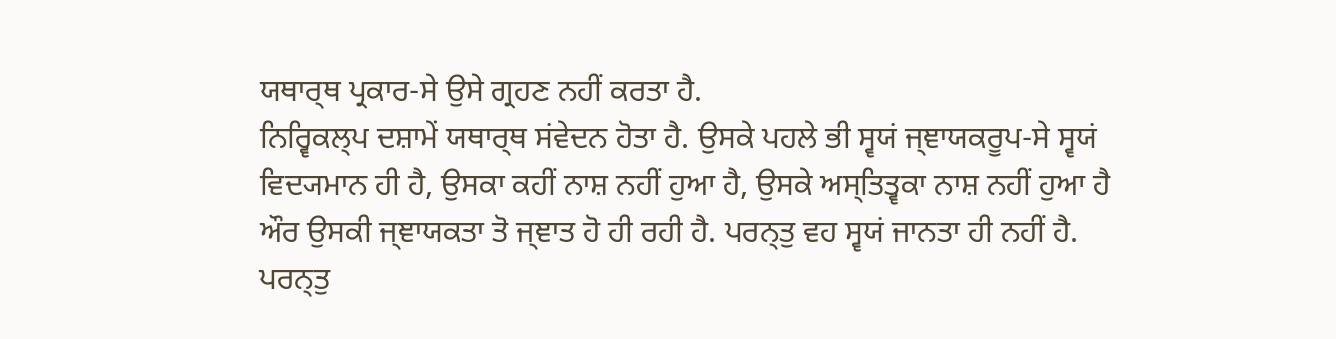ਯਥਾਰ੍ਥ ਪ੍ਰਕਾਰ-ਸੇ ਉਸੇ ਗ੍ਰਹਣ ਨਹੀਂ ਕਰਤਾ ਹੈ.
ਨਿਰ੍ਵਿਕਲ੍ਪ ਦਸ਼ਾਮੇਂ ਯਥਾਰ੍ਥ ਸਂਵੇਦਨ ਹੋਤਾ ਹੈ. ਉਸਕੇ ਪਹਲੇ ਭੀ ਸ੍ਵਯਂ ਜ੍ਞਾਯਕਰੂਪ-ਸੇ ਸ੍ਵਯਂ ਵਿਦ੍ਯਮਾਨ ਹੀ ਹੈ, ਉਸਕਾ ਕਹੀਂ ਨਾਸ਼ ਨਹੀਂ ਹੁਆ ਹੈ, ਉਸਕੇ ਅਸ੍ਤਿਤ੍ਵਕਾ ਨਾਸ਼ ਨਹੀਂ ਹੁਆ ਹੈ ਔਰ ਉਸਕੀ ਜ੍ਞਾਯਕਤਾ ਤੋ ਜ੍ਞਾਤ ਹੋ ਹੀ ਰਹੀ ਹੈ. ਪਰਨ੍ਤੁ ਵਹ ਸ੍ਵਯਂ ਜਾਨਤਾ ਹੀ ਨਹੀਂ ਹੈ. ਪਰਨ੍ਤੁ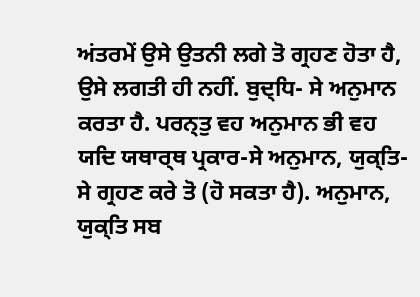ਅਂਤਰਮੇਂ ਉਸੇ ਉਤਨੀ ਲਗੇ ਤੋ ਗ੍ਰਹਣ ਹੋਤਾ ਹੈ, ਉਸੇ ਲਗਤੀ ਹੀ ਨਹੀਂ. ਬੁਦ੍ਧਿ- ਸੇ ਅਨੁਮਾਨ ਕਰਤਾ ਹੈ. ਪਰਨ੍ਤੁ ਵਹ ਅਨੁਮਾਨ ਭੀ ਵਹ ਯਦਿ ਯਥਾਰ੍ਥ ਪ੍ਰਕਾਰ-ਸੇ ਅਨੁਮਾਨ, ਯੁਕ੍ਤਿ- ਸੇ ਗ੍ਰਹਣ ਕਰੇ ਤੋ (ਹੋ ਸਕਤਾ ਹੈ). ਅਨੁਮਾਨ, ਯੁਕ੍ਤਿ ਸਬ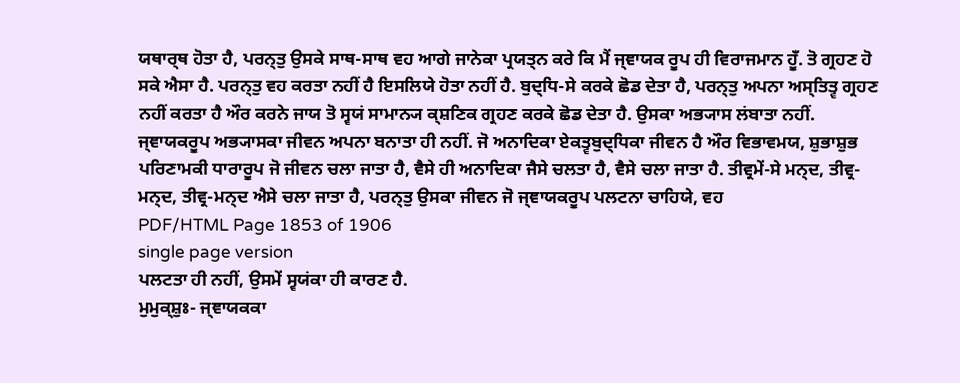ਯਥਾਰ੍ਥ ਹੋਤਾ ਹੈ, ਪਰਨ੍ਤੁ ਉਸਕੇ ਸਾਥ-ਸਾਥ ਵਹ ਆਗੇ ਜਾਨੇਕਾ ਪ੍ਰਯਤ੍ਨ ਕਰੇ ਕਿ ਮੈਂ ਜ੍ਞਾਯਕ ਰੂਪ ਹੀ ਵਿਰਾਜਮਾਨ ਹੂਁ. ਤੋ ਗ੍ਰਹਣ ਹੋ ਸਕੇ ਐਸਾ ਹੈ. ਪਰਨ੍ਤੁ ਵਹ ਕਰਤਾ ਨਹੀਂ ਹੈ ਇਸਲਿਯੇ ਹੋਤਾ ਨਹੀਂ ਹੈ. ਬੁਦ੍ਧਿ-ਸੇ ਕਰਕੇ ਛੋਡ ਦੇਤਾ ਹੈ, ਪਰਨ੍ਤੁ ਅਪਨਾ ਅਸ੍ਤਿਤ੍ਵ ਗ੍ਰਹਣ ਨਹੀਂ ਕਰਤਾ ਹੈ ਔਰ ਕਰਨੇ ਜਾਯ ਤੋ ਸ੍ਵਯਂ ਸਾਮਾਨ੍ਯ ਕ੍ਸ਼ਣਿਕ ਗ੍ਰਹਣ ਕਰਕੇ ਛੋਡ ਦੇਤਾ ਹੈ. ਉਸਕਾ ਅਭ੍ਯਾਸ ਲਂਬਾਤਾ ਨਹੀਂ.
ਜ੍ਞਾਯਕਰੂਪ ਅਭ੍ਯਾਸਕਾ ਜੀਵਨ ਅਪਨਾ ਬਨਾਤਾ ਹੀ ਨਹੀਂ. ਜੋ ਅਨਾਦਿਕਾ ਏਕਤ੍ਵਬੁਦ੍ਧਿਕਾ ਜੀਵਨ ਹੈ ਔਰ ਵਿਭਾਵਮਯ, ਸ਼ੁਭਾਸ਼ੁਭ ਪਰਿਣਾਮਕੀ ਧਾਰਾਰੂਪ ਜੋ ਜੀਵਨ ਚਲਾ ਜਾਤਾ ਹੈ, ਵੈਸੇ ਹੀ ਅਨਾਦਿਕਾ ਜੈਸੇ ਚਲਤਾ ਹੈ, ਵੈਸੇ ਚਲਾ ਜਾਤਾ ਹੈ. ਤੀਵ੍ਰਮੇਂ-ਸੇ ਮਨ੍ਦ, ਤੀਵ੍ਰ-ਮਨ੍ਦ, ਤੀਵ੍ਰ-ਮਨ੍ਦ ਐਸੇ ਚਲਾ ਜਾਤਾ ਹੈ, ਪਰਨ੍ਤੁ ਉਸਕਾ ਜੀਵਨ ਜੋ ਜ੍ਞਾਯਕਰੂਪ ਪਲਟਨਾ ਚਾਹਿਯੇ, ਵਹ
PDF/HTML Page 1853 of 1906
single page version
ਪਲਟਤਾ ਹੀ ਨਹੀਂ, ਉਸਮੇਂ ਸ੍ਵਯਂਕਾ ਹੀ ਕਾਰਣ ਹੈ.
ਮੁਮੁਕ੍ਸ਼ੁਃ- ਜ੍ਞਾਯਕਕਾ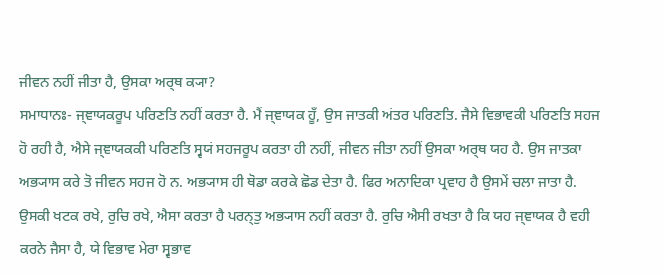ਜੀਵਨ ਨਹੀਂ ਜੀਤਾ ਹੈ, ਉਸਕਾ ਅਰ੍ਥ ਕ੍ਯਾ?
ਸਮਾਧਾਨਃ- ਜ੍ਞਾਯਕਰੂਪ ਪਰਿਣਤਿ ਨਹੀਂ ਕਰਤਾ ਹੈ. ਮੈਂ ਜ੍ਞਾਯਕ ਹੂਁ, ਉਸ ਜਾਤਕੀ ਅਂਤਰ ਪਰਿਣਤਿ. ਜੈਸੇ ਵਿਭਾਵਕੀ ਪਰਿਣਤਿ ਸਹਜ ਹੋ ਰਹੀ ਹੈ, ਐਸੇ ਜ੍ਞਾਯਕਕੀ ਪਰਿਣਤਿ ਸ੍ਵਯਂ ਸਹਜਰੂਪ ਕਰਤਾ ਹੀ ਨਹੀਂ, ਜੀਵਨ ਜੀਤਾ ਨਹੀਂ ਉਸਕਾ ਅਰ੍ਥ ਯਹ ਹੈ. ਉਸ ਜਾਤਕਾ ਅਭ੍ਯਾਸ ਕਰੇ ਤੋ ਜੀਵਨ ਸਹਜ ਹੋ ਨ. ਅਭ੍ਯਾਸ ਹੀ ਥੋਡਾ ਕਰਕੇ ਛੋਡ ਦੇਤਾ ਹੈ. ਫਿਰ ਅਨਾਦਿਕਾ ਪ੍ਰਵਾਹ ਹੈ ਉਸਮੇਂ ਚਲਾ ਜਾਤਾ ਹੈ. ਉਸਕੀ ਖਟਕ ਰਖੇ, ਰੁਚਿ ਰਖੇ, ਐਸਾ ਕਰਤਾ ਹੈ ਪਰਨ੍ਤੁ ਅਭ੍ਯਾਸ ਨਹੀਂ ਕਰਤਾ ਹੈ. ਰੁਚਿ ਐਸੀ ਰਖਤਾ ਹੈ ਕਿ ਯਹ ਜ੍ਞਾਯਕ ਹੈ ਵਹੀ ਕਰਨੇ ਜੈਸਾ ਹੈ, ਯੇ ਵਿਭਾਵ ਮੇਰਾ ਸ੍ਵਭਾਵ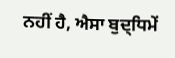ਨਹੀਂ ਹੈ, ਐਸਾ ਬੁਦ੍ਧਿਮੇਂ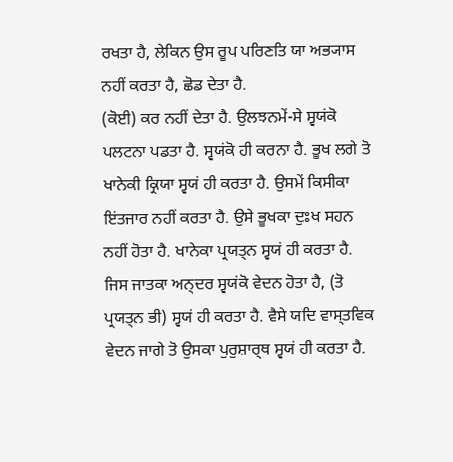ਰਖਤਾ ਹੈ, ਲੇਕਿਨ ਉਸ ਰੂਪ ਪਰਿਣਤਿ ਯਾ ਅਭ੍ਯਾਸ ਨਹੀਂ ਕਰਤਾ ਹੈ, ਛੋਡ ਦੇਤਾ ਹੈ.
(ਕੋਈ) ਕਰ ਨਹੀਂ ਦੇਤਾ ਹੈ. ਉਲਝਨਮੇਂ-ਸੇ ਸ੍ਵਯਂਕੋ ਪਲਟਨਾ ਪਡਤਾ ਹੈ. ਸ੍ਵਯਂਕੋ ਹੀ ਕਰਨਾ ਹੈ. ਭੂਖ ਲਗੇ ਤੋ ਖਾਨੇਕੀ ਕ੍ਰਿਯਾ ਸ੍ਵਯਂ ਹੀ ਕਰਤਾ ਹੈ. ਉਸਮੇਂ ਕਿਸੀਕਾ ਇਂਤਜਾਰ ਨਹੀਂ ਕਰਤਾ ਹੈ. ਉਸੇ ਭੂਖਕਾ ਦੁਃਖ ਸਹਨ ਨਹੀਂ ਹੋਤਾ ਹੈ. ਖਾਨੇਕਾ ਪ੍ਰਯਤ੍ਨ ਸ੍ਵਯਂ ਹੀ ਕਰਤਾ ਹੈ. ਜਿਸ ਜਾਤਕਾ ਅਨ੍ਦਰ ਸ੍ਵਯਂਕੋ ਵੇਦਨ ਹੋਤਾ ਹੈ, (ਤੋ ਪ੍ਰਯਤ੍ਨ ਭੀ) ਸ੍ਵਯਂ ਹੀ ਕਰਤਾ ਹੈ. ਵੈਸੇ ਯਦਿ ਵਾਸ੍ਤਵਿਕ ਵੇਦਨ ਜਾਗੇ ਤੋ ਉਸਕਾ ਪੁਰੁਸ਼ਾਰ੍ਥ ਸ੍ਵਯਂ ਹੀ ਕਰਤਾ ਹੈ.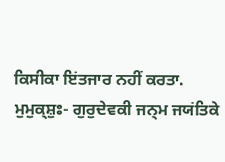ਕਿਸੀਕਾ ਇਂਤਜਾਰ ਨਹੀਂ ਕਰਤਾ.
ਮੁਮੁਕ੍ਸ਼ੁਃ- ਗੁਰੁਦੇਵਕੀ ਜਨ੍ਮ ਜਯਂਤਿਕੇ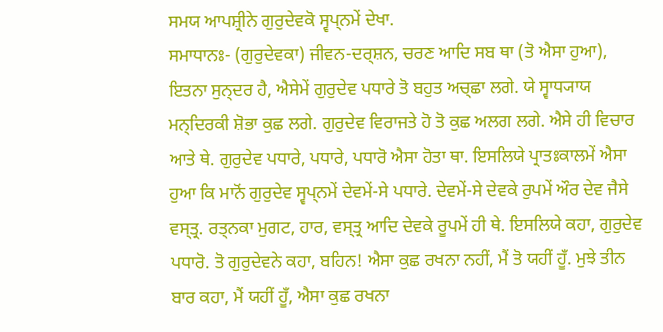ਸਮਯ ਆਪਸ਼੍ਰੀਨੇ ਗੁਰੁਦੇਵਕੋ ਸ੍ਵਪ੍ਨਮੇਂ ਦੇਖਾ.
ਸਮਾਧਾਨਃ- (ਗੁਰੁਦੇਵਕਾ) ਜੀਵਨ-ਦਰ੍ਸ਼ਨ, ਚਰਣ ਆਦਿ ਸਬ ਥਾ (ਤੋ ਐਸਾ ਹੁਆ), ਇਤਨਾ ਸੁਨ੍ਦਰ ਹੈ, ਐਸੇਮੇਂ ਗੁਰੁਦੇਵ ਪਧਾਰੇ ਤੋ ਬਹੁਤ ਅਚ੍ਛਾ ਲਗੇ. ਯੇ ਸ੍ਵਾਧ੍ਯਾਯ ਮਨ੍ਦਿਰਕੀ ਸ਼ੋਭਾ ਕੁਛ ਲਗੇ. ਗੁਰੁਦੇਵ ਵਿਰਾਜਤੇ ਹੋ ਤੋ ਕੁਛ ਅਲਗ ਲਗੇ. ਐਸੇ ਹੀ ਵਿਚਾਰ ਆਤੇ ਥੇ. ਗੁਰੁਦੇਵ ਪਧਾਰੇ, ਪਧਾਰੇ, ਪਧਾਰੋ ਐਸਾ ਹੋਤਾ ਥਾ. ਇਸਲਿਯੇ ਪ੍ਰਾਤਃਕਾਲਮੇਂ ਐਸਾ ਹੁਆ ਕਿ ਮਾਨੋਂ ਗੁਰੁਦੇਵ ਸ੍ਵਪ੍ਨਮੇਂ ਦੇਵਮੇਂ-ਸੇ ਪਧਾਰੇ. ਦੇਵਮੇਂ-ਸੇ ਦੇਵਕੇ ਰੁਪਮੇਂ ਔਰ ਦੇਵ ਜੈਸੇ ਵਸ੍ਤ੍ਰ. ਰਤ੍ਨਕਾ ਮੁਗਟ, ਹਾਰ, ਵਸ੍ਤ੍ਰ ਆਦਿ ਦੇਵਕੇ ਰੂਪਮੇਂ ਹੀ ਥੇ. ਇਸਲਿਯੇ ਕਹਾ, ਗੁਰੁਦੇਵ ਪਧਾਰੋ. ਤੋ ਗੁਰੁਦੇਵਨੇ ਕਹਾ, ਬਹਿਨ! ਐਸਾ ਕੁਛ ਰਖਨਾ ਨਹੀਂ, ਮੈਂ ਤੋ ਯਹੀਂ ਹੂਁ. ਮੁਝੇ ਤੀਨ ਬਾਰ ਕਹਾ, ਮੈਂ ਯਹੀਂ ਹੂਁ, ਐਸਾ ਕੁਛ ਰਖਨਾ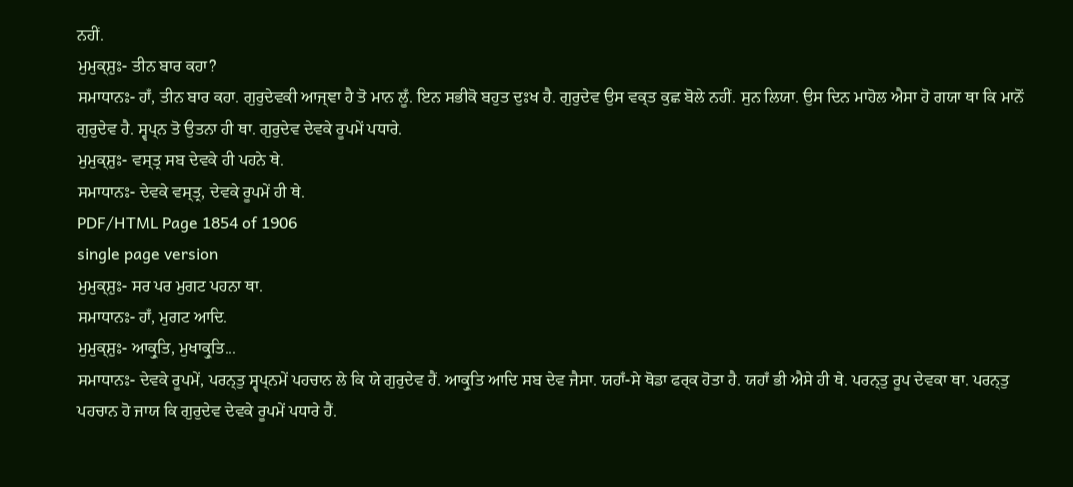ਨਹੀਂ.
ਮੁਮੁਕ੍ਸ਼ੁਃ- ਤੀਨ ਬਾਰ ਕਹਾ?
ਸਮਾਧਾਨਃ- ਹਾਁ, ਤੀਨ ਬਾਰ ਕਹਾ. ਗੁਰੁਦੇਵਕੀ ਆਜ੍ਞਾ ਹੈ ਤੋ ਮਾਨ ਲੂਁ. ਇਨ ਸਭੀਕੋ ਬਹੁਤ ਦੁਃਖ ਹੈ. ਗੁਰੁਦੇਵ ਉਸ ਵਕ੍ਤ ਕੁਛ ਬੋਲੇ ਨਹੀਂ. ਸੁਨ ਲਿਯਾ. ਉਸ ਦਿਨ ਮਾਹੋਲ ਐਸਾ ਹੋ ਗਯਾ ਥਾ ਕਿ ਮਾਨੋਂ ਗੁਰੁਦੇਵ ਹੈ. ਸ੍ਵਪ੍ਨ ਤੋ ਉਤਨਾ ਹੀ ਥਾ. ਗੁਰੁਦੇਵ ਦੇਵਕੇ ਰੂਪਮੇਂ ਪਧਾਰੇ.
ਮੁਮੁਕ੍ਸ਼ੁਃ- ਵਸ੍ਤ੍ਰ ਸਬ ਦੇਵਕੇ ਹੀ ਪਹਨੇ ਥੇ.
ਸਮਾਧਾਨਃ- ਦੇਵਕੇ ਵਸ੍ਤ੍ਰ, ਦੇਵਕੇ ਰੂਪਮੇਂ ਹੀ ਥੇ.
PDF/HTML Page 1854 of 1906
single page version
ਮੁਮੁਕ੍ਸ਼ੁਃ- ਸਰ ਪਰ ਮੁਗਟ ਪਹਨਾ ਥਾ.
ਸਮਾਧਾਨਃ- ਹਾਁ, ਮੁਗਟ ਆਦਿ.
ਮੁਮੁਕ੍ਸ਼ੁਃ- ਆਕ੍ਰੁਤਿ, ਮੁਖਾਕ੍ਰੁਤਿ...
ਸਮਾਧਾਨਃ- ਦੇਵਕੇ ਰੂਪਮੇਂ, ਪਰਨ੍ਤੁ ਸ੍ਵਪ੍ਨਮੇਂ ਪਹਚਾਨ ਲੇ ਕਿ ਯੇ ਗੁਰੁਦੇਵ ਹੈਂ. ਆਕ੍ਰੁਤਿ ਆਦਿ ਸਬ ਦੇਵ ਜੈਸਾ. ਯਹਾਁ-ਸੇ ਥੋਡਾ ਫਰ੍ਕ ਹੋਤਾ ਹੈ. ਯਹਾਁ ਭੀ ਐਸੇ ਹੀ ਥੇ. ਪਰਨ੍ਤੁ ਰੂਪ ਦੇਵਕਾ ਥਾ. ਪਰਨ੍ਤੁ ਪਹਚਾਨ ਹੋ ਜਾਯ ਕਿ ਗੁਰੁਦੇਵ ਦੇਵਕੇ ਰੂਪਮੇਂ ਪਧਾਰੇ ਹੈਂ.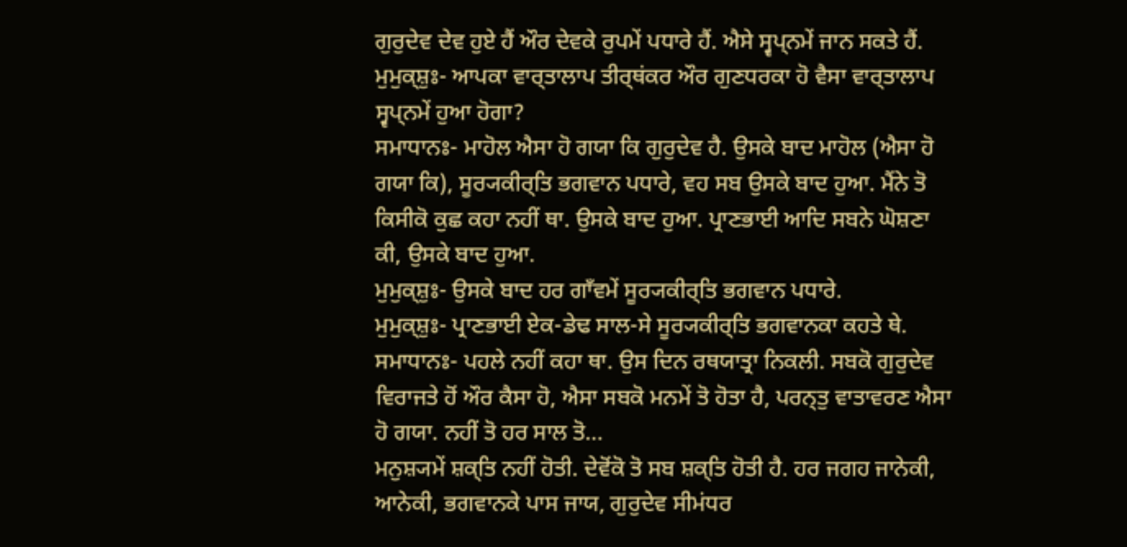ਗੁਰੁਦੇਵ ਦੇਵ ਹੁਏ ਹੈਂ ਔਰ ਦੇਵਕੇ ਰੁਪਮੇਂ ਪਧਾਰੇ ਹੈਂ. ਐਸੇ ਸ੍ਵਪ੍ਨਮੇਂ ਜਾਨ ਸਕਤੇ ਹੈਂ.
ਮੁਮੁਕ੍ਸ਼ੁਃ- ਆਪਕਾ ਵਾਰ੍ਤਾਲਾਪ ਤੀਰ੍ਥਂਕਰ ਔਰ ਗੁਣਧਰਕਾ ਹੋ ਵੈਸਾ ਵਾਰ੍ਤਾਲਾਪ ਸ੍ਵਪ੍ਨਮੇਂ ਹੁਆ ਹੋਗਾ?
ਸਮਾਧਾਨਃ- ਮਾਹੋਲ ਐਸਾ ਹੋ ਗਯਾ ਕਿ ਗੁਰੁਦੇਵ ਹੈ. ਉਸਕੇ ਬਾਦ ਮਾਹੋਲ (ਐਸਾ ਹੋ ਗਯਾ ਕਿ), ਸੂਰ੍ਯਕੀਰ੍ਤਿ ਭਗਵਾਨ ਪਧਾਰੇ, ਵਹ ਸਬ ਉਸਕੇ ਬਾਦ ਹੁਆ. ਮੈਂਨੇ ਤੋ ਕਿਸੀਕੋ ਕੁਛ ਕਹਾ ਨਹੀਂ ਥਾ. ਉਸਕੇ ਬਾਦ ਹੁਆ. ਪ੍ਰਾਣਭਾਈ ਆਦਿ ਸਬਨੇ ਘੋਸ਼ਣਾ ਕੀ, ਉਸਕੇ ਬਾਦ ਹੁਆ.
ਮੁਮੁਕ੍ਸ਼ੁਃ- ਉਸਕੇ ਬਾਦ ਹਰ ਗਾਁਵਮੇਂ ਸੂਰ੍ਯਕੀਰ੍ਤਿ ਭਗਵਾਨ ਪਧਾਰੇ.
ਮੁਮੁਕ੍ਸ਼ੁਃ- ਪ੍ਰਾਣਭਾਈ ਏਕ-ਡੇਢ ਸਾਲ-ਸੇ ਸੂਰ੍ਯਕੀਰ੍ਤਿ ਭਗਵਾਨਕਾ ਕਹਤੇ ਥੇ.
ਸਮਾਧਾਨਃ- ਪਹਲੇ ਨਹੀਂ ਕਹਾ ਥਾ. ਉਸ ਦਿਨ ਰਥਯਾਤ੍ਰਾ ਨਿਕਲੀ. ਸਬਕੋ ਗੁਰੁਦੇਵ ਵਿਰਾਜਤੇ ਹੋਂ ਔਰ ਕੈਸਾ ਹੋ, ਐਸਾ ਸਬਕੋ ਮਨਮੇਂ ਤੋ ਹੋਤਾ ਹੈ, ਪਰਨ੍ਤੁ ਵਾਤਾਵਰਣ ਐਸਾ ਹੋ ਗਯਾ. ਨਹੀਂ ਤੋ ਹਰ ਸਾਲ ਤੋ...
ਮਨੁਸ਼੍ਯਮੇਂ ਸ਼ਕ੍ਤਿ ਨਹੀਂ ਹੋਤੀ. ਦੇਵੋਂਕੋ ਤੋ ਸਬ ਸ਼ਕ੍ਤਿ ਹੋਤੀ ਹੈ. ਹਰ ਜਗਹ ਜਾਨੇਕੀ, ਆਨੇਕੀ, ਭਗਵਾਨਕੇ ਪਾਸ ਜਾਯ, ਗੁਰੁਦੇਵ ਸੀਮਂਧਰ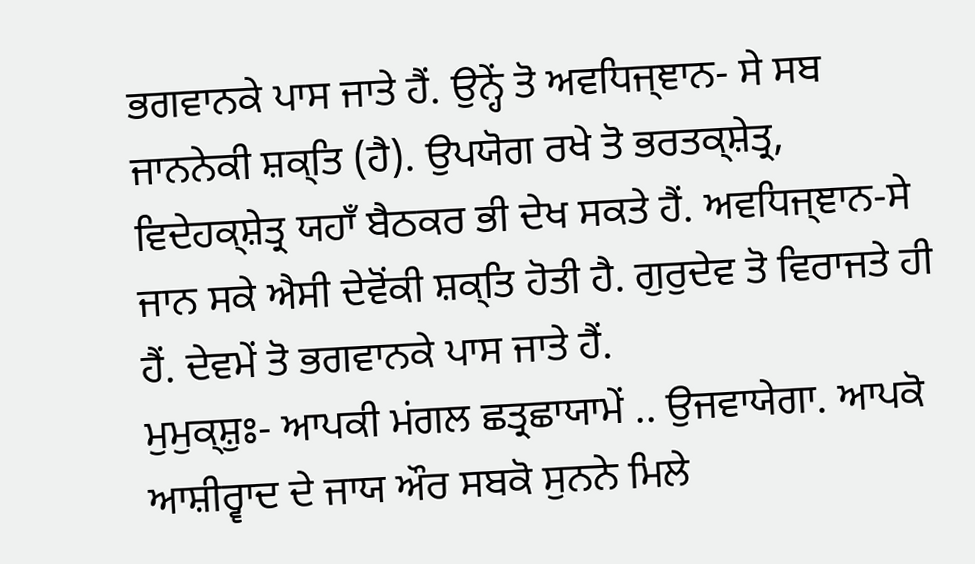ਭਗਵਾਨਕੇ ਪਾਸ ਜਾਤੇ ਹੈਂ. ਉਨ੍ਹੇਂ ਤੋ ਅਵਧਿਜ੍ਞਾਨ- ਸੇ ਸਬ ਜਾਨਨੇਕੀ ਸ਼ਕ੍ਤਿ (ਹੈ). ਉਪਯੋਗ ਰਖੇ ਤੋ ਭਰਤਕ੍ਸ਼ੇਤ੍ਰ, ਵਿਦੇਹਕ੍ਸ਼ੇਤ੍ਰ ਯਹਾਁ ਬੈਠਕਰ ਭੀ ਦੇਖ ਸਕਤੇ ਹੈਂ. ਅਵਧਿਜ੍ਞਾਨ-ਸੇ ਜਾਨ ਸਕੇ ਐਸੀ ਦੇਵੋਂਕੀ ਸ਼ਕ੍ਤਿ ਹੋਤੀ ਹੈ. ਗੁਰੁਦੇਵ ਤੋ ਵਿਰਾਜਤੇ ਹੀ ਹੈਂ. ਦੇਵਮੇਂ ਤੋ ਭਗਵਾਨਕੇ ਪਾਸ ਜਾਤੇ ਹੈਂ.
ਮੁਮੁਕ੍ਸ਼ੁਃ- ਆਪਕੀ ਮਂਗਲ ਛਤ੍ਰਛਾਯਾਮੇਂ .. ਉਜਵਾਯੇਗਾ. ਆਪਕੋ ਆਸ਼ੀਰ੍ਵਾਦ ਦੇ ਜਾਯ ਔਰ ਸਬਕੋ ਸੁਨਨੇ ਮਿਲੇ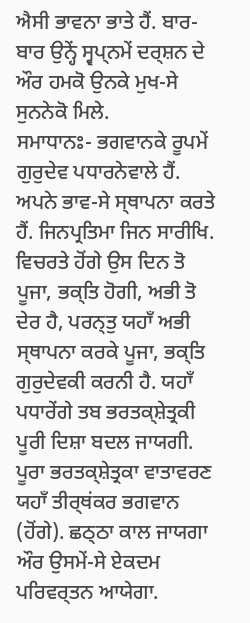ਐਸੀ ਭਾਵਨਾ ਭਾਤੇ ਹੈਂ. ਬਾਰ-ਬਾਰ ਉਨ੍ਹੇਂ ਸ੍ਵਪ੍ਨਮੇਂ ਦਰ੍ਸ਼ਨ ਦੇ ਔਰ ਹਮਕੋ ਉਨਕੇ ਮੁਖ-ਸੇ ਸੁਨਨੇਕੋ ਮਿਲੇ.
ਸਮਾਧਾਨਃ- ਭਗਵਾਨਕੇ ਰੂਪਮੇਂ ਗੁਰੁਦੇਵ ਪਧਾਰਨੇਵਾਲੇ ਹੈਂ. ਅਪਨੇ ਭਾਵ-ਸੇ ਸ੍ਥਾਪਨਾ ਕਰਤੇ ਹੈਂ. ਜਿਨਪ੍ਰਤਿਮਾ ਜਿਨ ਸਾਰੀਖਿ. ਵਿਚਰਤੇ ਹੋਂਗੇ ਉਸ ਦਿਨ ਤੋ ਪੂਜਾ, ਭਕ੍ਤਿ ਹੋਗੀ, ਅਭੀ ਤੋ ਦੇਰ ਹੈ, ਪਰਨ੍ਤੁ ਯਹਾਁ ਅਭੀ ਸ੍ਥਾਪਨਾ ਕਰਕੇ ਪੂਜਾ, ਭਕ੍ਤਿ ਗੁਰੁਦੇਵਕੀ ਕਰਨੀ ਹੈ. ਯਹਾਁ ਪਧਾਰੇਂਗੇ ਤਬ ਭਰਤਕ੍ਸ਼ੇਤ੍ਰਕੀ ਪੂਰੀ ਦਿਸ਼ਾ ਬਦਲ ਜਾਯਗੀ. ਪੂਰਾ ਭਰਤਕ੍ਸ਼ੇਤ੍ਰਕਾ ਵਾਤਾਵਰਣ ਯਹਾਁ ਤੀਰ੍ਥਂਕਰ ਭਗਵਾਨ (ਹੋਂਗੇ). ਛਠ੍ਠਾ ਕਾਲ ਜਾਯਗਾ ਔਰ ਉਸਮੇਂ-ਸੇ ਏਕਦਮ ਪਰਿਵਰ੍ਤਨ ਆਯੇਗਾ.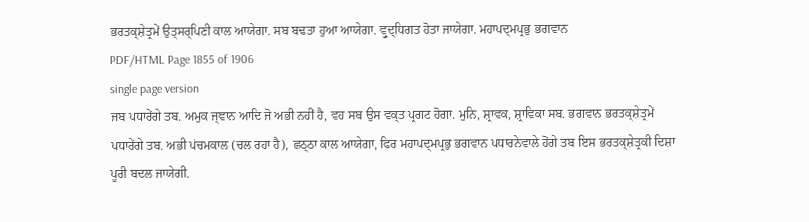ਭਰਤਕ੍ਸ਼ੇਤ੍ਰਮੇਂ ਉਤ੍ਸਰ੍ਪਿਣੀ ਕਾਲ ਆਯੇਗਾ. ਸਬ ਬਢਤਾ ਹੁਆ ਆਯੇਗਾ. ਵ੍ਰੁਦ੍ਧਿਗਤ ਹੋਤਾ ਜਾਯੇਗਾ. ਮਹਾਪਦ੍ਮਪ੍ਰਭੁ ਭਗਵਾਨ
PDF/HTML Page 1855 of 1906
single page version
ਜਬ ਪਧਾਰੇਂਗੇ ਤਬ. ਅਮੁਕ ਜ੍ਞਾਨ ਆਦਿ ਜੋ ਅਭੀ ਨਹੀਂ ਹੈ, ਵਹ ਸਬ ਉਸ ਵਕ੍ਤ ਪ੍ਰਗਟ ਹੋਗਾ. ਮੁਨਿ, ਸ਼੍ਰਾਵਕ, ਸ਼੍ਰਾਵਿਕਾ ਸਬ. ਭਗਵਾਨ ਭਰਤਕ੍ਸ਼ੇਤ੍ਰਮੇਂ ਪਧਾਰੇਂਗੇ ਤਬ. ਅਭੀ ਪਂਚਮਕਾਲ (ਚਲ ਰਹਾ ਹੈ), ਛਠ੍ਠਾ ਕਾਲ ਆਯੇਗਾ, ਫਿਰ ਮਹਾਪਦ੍ਮਪ੍ਰਭੁ ਭਗਵਾਨ ਪਧਾਰਨੇਵਾਲੇ ਹੋਂਗੇ ਤਬ ਇਸ ਭਰਤਕ੍ਸ਼ੇਤ੍ਰਕੀ ਦਿਸ਼ਾ ਪੂਰੀ ਬਦਲ ਜਾਯੇਗੀ.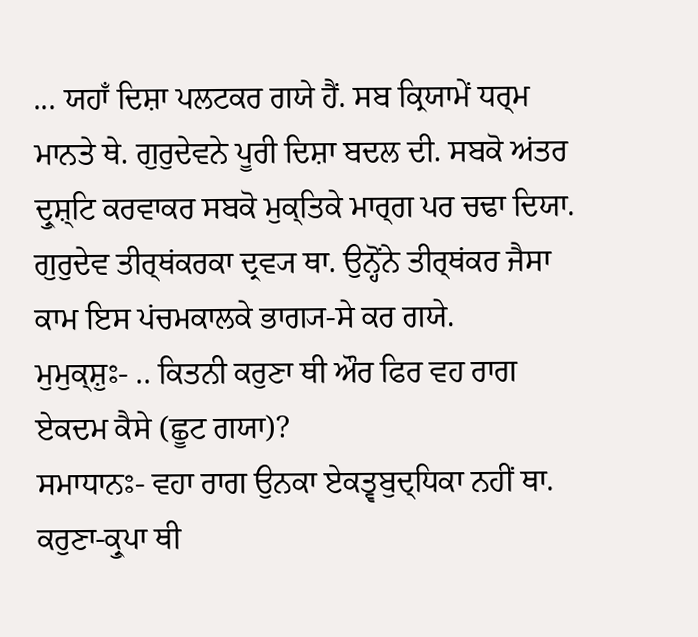... ਯਹਾਁ ਦਿਸ਼ਾ ਪਲਟਕਰ ਗਯੇ ਹੈਂ. ਸਬ ਕ੍ਰਿਯਾਮੇਂ ਧਰ੍ਮ ਮਾਨਤੇ ਥੇ. ਗੁਰੁਦੇਵਨੇ ਪੂਰੀ ਦਿਸ਼ਾ ਬਦਲ ਦੀ. ਸਬਕੋ ਅਂਤਰ ਦ੍ਰੁਸ਼੍ਟਿ ਕਰਵਾਕਰ ਸਬਕੋ ਮੁਕ੍ਤਿਕੇ ਮਾਰ੍ਗ ਪਰ ਚਢਾ ਦਿਯਾ. ਗੁਰੁਦੇਵ ਤੀਰ੍ਥਂਕਰਕਾ ਦ੍ਰਵ੍ਯ ਥਾ. ਉਨ੍ਹੋਂਨੇ ਤੀਰ੍ਥਂਕਰ ਜੈਸਾ ਕਾਮ ਇਸ ਪਂਚਮਕਾਲਕੇ ਭਾਗ੍ਯ-ਸੇ ਕਰ ਗਯੇ.
ਮੁਮੁਕ੍ਸ਼ੁਃ- .. ਕਿਤਨੀ ਕਰੁਣਾ ਥੀ ਔਰ ਫਿਰ ਵਹ ਰਾਗ ਏਕਦਮ ਕੈਸੇ (ਛੂਟ ਗਯਾ)?
ਸਮਾਧਾਨਃ- ਵਹਾ ਰਾਗ ਉਨਕਾ ਏਕਤ੍ਵਬੁਦ੍ਧਿਕਾ ਨਹੀਂ ਥਾ. ਕਰੁਣਾ-ਕ੍ਰੁਪਾ ਥੀ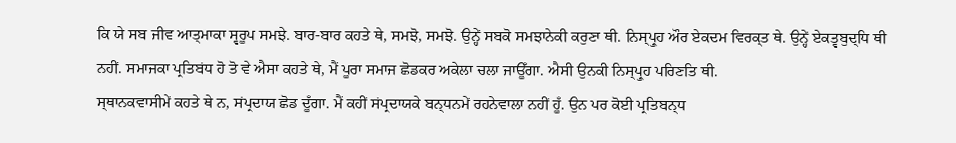ਕਿ ਯੇ ਸਬ ਜੀਵ ਆਤ੍ਮਾਕਾ ਸ੍ਵਰੂਪ ਸਮਝੇ. ਬਾਰ-ਬਾਰ ਕਹਤੇ ਥੇ, ਸਮਝੋ, ਸਮਝੋ. ਉਨ੍ਹੇਂ ਸਬਕੋ ਸਮਝਾਨੇਕੀ ਕਰੁਣਾ ਥੀ. ਨਿਸ੍ਪ੍ਰੁਹ ਔਰ ਏਕਦਮ ਵਿਰਕ੍ਤ ਥੇ. ਉਨ੍ਹੇਂ ਏਕਤ੍ਵਬੁਦ੍ਧਿ ਥੀ ਨਹੀਂ. ਸਮਾਜਕਾ ਪ੍ਰਤਿਬਂਧ ਹੋ ਤੋ ਵੇ ਐਸਾ ਕਹਤੇ ਥੇ, ਮੈਂ ਪੂਰਾ ਸਮਾਜ ਛੋਡਕਰ ਅਕੇਲਾ ਚਲਾ ਜਾਊਁਗਾ. ਐਸੀ ਉਨਕੀ ਨਿਸ੍ਪ੍ਰੁਹ ਪਰਿਣਤਿ ਥੀ.
ਸ੍ਥਾਨਕਵਾਸੀਮੇਂ ਕਹਤੇ ਥੇ ਨ, ਸਂਪ੍ਰਦਾਯ ਛੋਡ ਦੂਁਗਾ. ਮੈਂ ਕਹੀਂ ਸਂਪ੍ਰਦਾਯਕੇ ਬਨ੍ਧਨਮੇਂ ਰਹਨੇਵਾਲਾ ਨਹੀਂ ਹੂਁ. ਉਨ ਪਰ ਕੋਈ ਪ੍ਰਤਿਬਨ੍ਧ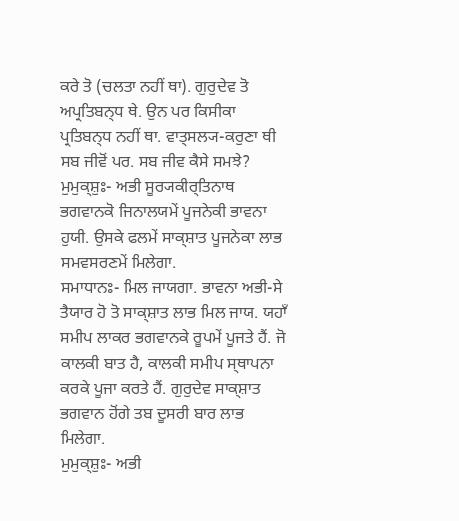ਕਰੇ ਤੋ (ਚਲਤਾ ਨਹੀਂ ਥਾ). ਗੁਰੁਦੇਵ ਤੋ ਅਪ੍ਰਤਿਬਨ੍ਧ ਥੇ. ਉਨ ਪਰ ਕਿਸੀਕਾ ਪ੍ਰਤਿਬਨ੍ਧ ਨਹੀਂ ਥਾ. ਵਾਤ੍ਸਲ੍ਯ-ਕਰੁਣਾ ਥੀ ਸਬ ਜੀਵੋਂ ਪਰ. ਸਬ ਜੀਵ ਕੈਸੇ ਸਮਝੇ?
ਮੁਮੁਕ੍ਸ਼ੁਃ- ਅਭੀ ਸੂਰ੍ਯਕੀਰ੍ਤਿਨਾਥ ਭਗਵਾਨਕੋ ਜਿਨਾਲਯਮੇਂ ਪੂਜਨੇਕੀ ਭਾਵਨਾ ਹੁਯੀ. ਉਸਕੇ ਫਲਮੇਂ ਸਾਕ੍ਸ਼ਾਤ ਪੂਜਨੇਕਾ ਲਾਭ ਸਮਵਸਰਣਮੇਂ ਮਿਲੇਗਾ.
ਸਮਾਧਾਨਃ- ਮਿਲ ਜਾਯਗਾ. ਭਾਵਨਾ ਅਭੀ-ਸੇ ਤੈਯਾਰ ਹੋ ਤੋ ਸਾਕ੍ਸ਼ਾਤ ਲਾਭ ਮਿਲ ਜਾਯ. ਯਹਾਁ ਸਮੀਪ ਲਾਕਰ ਭਗਵਾਨਕੇ ਰੂਪਮੇਂ ਪੂਜਤੇ ਹੈਂ. ਜੋ ਕਾਲਕੀ ਬਾਤ ਹੈ, ਕਾਲਕੀ ਸਮੀਪ ਸ੍ਥਾਪਨਾ ਕਰਕੇ ਪੂਜਾ ਕਰਤੇ ਹੈਂ. ਗੁਰੁਦੇਵ ਸਾਕ੍ਸ਼ਾਤ ਭਗਵਾਨ ਹੋਂਗੇ ਤਬ ਦੂਸਰੀ ਬਾਰ ਲਾਭ ਮਿਲੇਗਾ.
ਮੁਮੁਕ੍ਸ਼ੁਃ- ਅਭੀ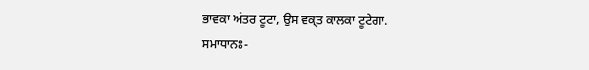ਭਾਵਕਾ ਅਂਤਰ ਟੂਟਾ, ਉਸ ਵਕ੍ਤ ਕਾਲਕਾ ਟੂਟੇਗਾ.
ਸਮਾਧਾਨਃ-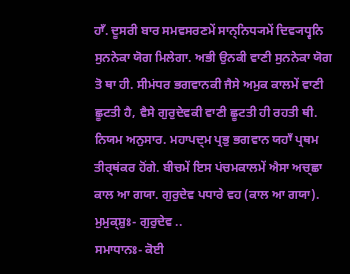ਹਾਁ. ਦੂਸਰੀ ਬਾਰ ਸਮਵਸਰਣਮੇਂ ਸਾਨ੍ਨਿਧ੍ਯਮੇਂ ਦਿਵ੍ਯਧ੍ਵਨਿ ਸੁਨਨੇਕਾ ਯੋਗ ਮਿਲੇਗਾ. ਅਭੀ ਉਨਕੀ ਵਾਣੀ ਸੁਨਨੇਕਾ ਯੋਗ ਤੋ ਥਾ ਹੀ. ਸੀਮਂਧਰ ਭਗਵਾਨਕੀ ਜੈਸੇ ਅਮੁਕ ਕਾਲਮੇਂ ਵਾਣੀ ਛੂਟਤੀ ਹੈ, ਵੈਸੇ ਗੁਰੁਦੇਵਕੀ ਵਾਣੀ ਛੂਟਤੀ ਹੀ ਰਹਤੀ ਥੀ. ਨਿਯਮ ਅਨੁਸਾਰ. ਮਹਾਪਦ੍ਮ ਪ੍ਰਭੁ ਭਗਵਾਨ ਯਹਾਁ ਪ੍ਰਥਮ ਤੀਰ੍ਥਂਕਰ ਹੋਂਗੇ. ਬੀਚਮੇਂ ਇਸ ਪਂਚਮਕਾਲਮੇਂ ਐਸਾ ਅਚ੍ਛਾ ਕਾਲ ਆ ਗਯਾ. ਗੁਰੁਦੇਵ ਪਧਾਰੇ ਵਹ (ਕਾਲ ਆ ਗਯਾ).
ਮੁਮੁਕ੍ਸ਼ੁਃ- ਗੁਰੁਦੇਵ ..
ਸਮਾਧਾਨਃ- ਕੋਈ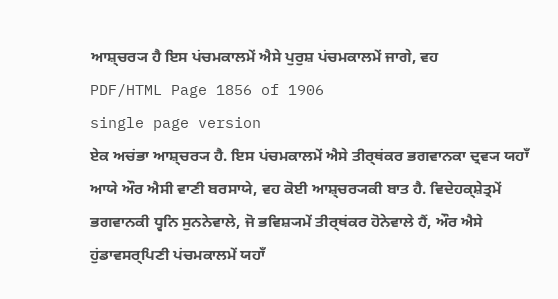ਆਸ਼੍ਚਰ੍ਯ ਹੈ ਇਸ ਪਂਚਮਕਾਲਮੇਂ ਐਸੇ ਪੁਰੁਸ਼ ਪਂਚਮਕਾਲਮੇਂ ਜਾਗੇ, ਵਹ
PDF/HTML Page 1856 of 1906
single page version
ਏਕ ਅਚਂਭਾ ਆਸ਼੍ਚਰ੍ਯ ਹੈ. ਇਸ ਪਂਚਮਕਾਲਮੇਂ ਐਸੇ ਤੀਰ੍ਥਂਕਰ ਭਗਵਾਨਕਾ ਦ੍ਰਵ੍ਯ ਯਹਾਁ ਆਯੇ ਔਰ ਐਸੀ ਵਾਣੀ ਬਰਸਾਯੇ, ਵਹ ਕੋਈ ਆਸ਼੍ਚਰ੍ਯਕੀ ਬਾਤ ਹੈ. ਵਿਦੇਹਕ੍ਸ਼ੇਤ੍ਰਮੇਂ ਭਗਵਾਨਕੀ ਧ੍ਵਨਿ ਸੁਨਨੇਵਾਲੇ, ਜੋ ਭਵਿਸ਼੍ਯਮੇਂ ਤੀਰ੍ਥਂਕਰ ਹੋਨੇਵਾਲੇ ਹੈਂ, ਔਰ ਐਸੇ ਹੁਂਡਾਵਸਰ੍ਪਿਣੀ ਪਂਚਮਕਾਲਮੇਂ ਯਹਾਁ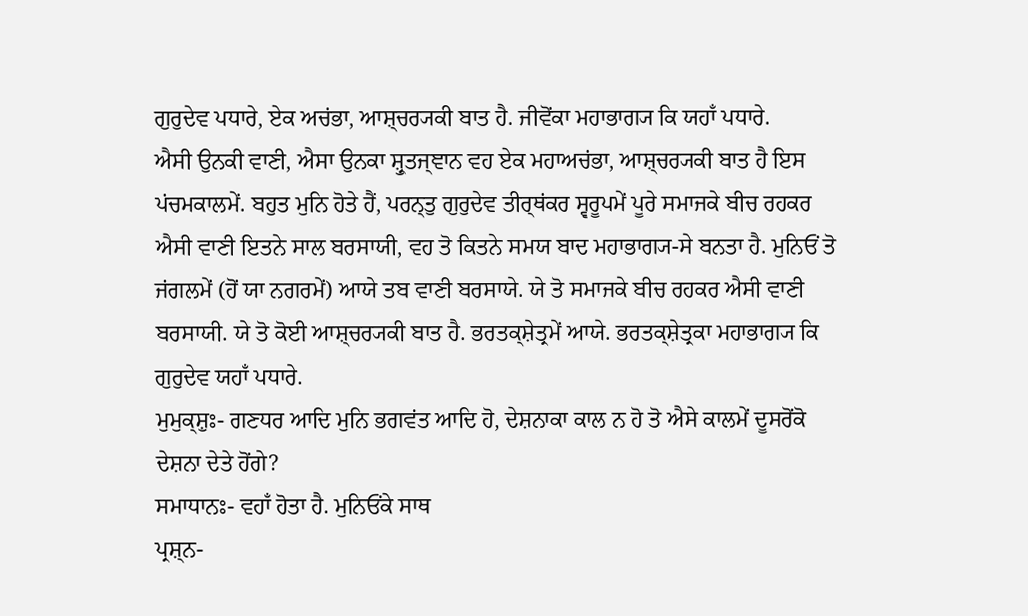ਗੁਰੁਦੇਵ ਪਧਾਰੇ, ਏਕ ਅਚਂਭਾ, ਆਸ਼੍ਚਰ੍ਯਕੀ ਬਾਤ ਹੈ. ਜੀਵੋਂਕਾ ਮਹਾਭਾਗ੍ਯ ਕਿ ਯਹਾਁ ਪਧਾਰੇ.
ਐਸੀ ਉਨਕੀ ਵਾਣੀ, ਐਸਾ ਉਨਕਾ ਸ਼੍ਰੁਤਜ੍ਞਾਨ ਵਹ ਏਕ ਮਹਾਅਚਂਭਾ, ਆਸ਼੍ਚਰ੍ਯਕੀ ਬਾਤ ਹੈ ਇਸ ਪਂਚਮਕਾਲਮੇਂ. ਬਹੁਤ ਮੁਨਿ ਹੋਤੇ ਹੈਂ, ਪਰਨ੍ਤੁ ਗੁਰੁਦੇਵ ਤੀਰ੍ਥਂਕਰ ਸ੍ਵਰੂਪਮੇਂ ਪੂਰੇ ਸਮਾਜਕੇ ਬੀਚ ਰਹਕਰ ਐਸੀ ਵਾਣੀ ਇਤਨੇ ਸਾਲ ਬਰਸਾਯੀ, ਵਹ ਤੋ ਕਿਤਨੇ ਸਮਯ ਬਾਦ ਮਹਾਭਾਗ੍ਯ-ਸੇ ਬਨਤਾ ਹੈ. ਮੁਨਿਓਂ ਤੋ ਜਂਗਲਮੇਂ (ਹੋਂ ਯਾ ਨਗਰਮੇਂ) ਆਯੇ ਤਬ ਵਾਣੀ ਬਰਸਾਯੇ. ਯੇ ਤੋ ਸਮਾਜਕੇ ਬੀਚ ਰਹਕਰ ਐਸੀ ਵਾਣੀ ਬਰਸਾਯੀ. ਯੇ ਤੋ ਕੋਈ ਆਸ਼੍ਚਰ੍ਯਕੀ ਬਾਤ ਹੈ. ਭਰਤਕ੍ਸ਼ੇਤ੍ਰਮੇਂ ਆਯੇ. ਭਰਤਕ੍ਸ਼ੇਤ੍ਰਕਾ ਮਹਾਭਾਗ੍ਯ ਕਿ ਗੁਰੁਦੇਵ ਯਹਾਁ ਪਧਾਰੇ.
ਮੁਮੁਕ੍ਸ਼ੁਃ- ਗਣਧਰ ਆਦਿ ਮੁਨਿ ਭਗਵਂਤ ਆਦਿ ਹੋ, ਦੇਸ਼ਨਾਕਾ ਕਾਲ ਨ ਹੋ ਤੋ ਐਸੇ ਕਾਲਮੇਂ ਦੂਸਰੋਂਕੋ ਦੇਸ਼ਨਾ ਦੇਤੇ ਹੋਂਗੇ?
ਸਮਾਧਾਨਃ- ਵਹਾਁ ਹੋਤਾ ਹੈ. ਮੁਨਿਓਂਕੇ ਸਾਥ
ਪ੍ਰਸ਼੍ਨ-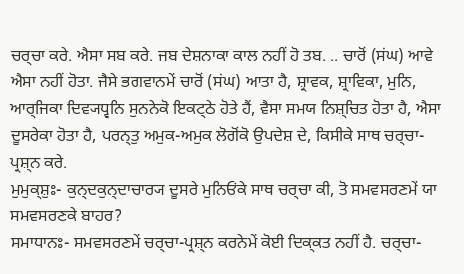ਚਰ੍ਚਾ ਕਰੇ. ਐਸਾ ਸਬ ਕਰੇ. ਜਬ ਦੇਸ਼ਨਾਕਾ ਕਾਲ ਨਹੀਂ ਹੋ ਤਬ. .. ਚਾਰੋਂ (ਸਂਘ) ਆਵੇ ਐਸਾ ਨਹੀਂ ਹੋਤਾ. ਜੈਸੇ ਭਗਵਾਨਮੇਂ ਚਾਰੋਂ (ਸਂਘ) ਆਤਾ ਹੈ, ਸ਼੍ਰਾਵਕ, ਸ਼੍ਰਾਵਿਕਾ, ਮੁਨਿ, ਆਰ੍ਜਿਕਾ ਦਿਵ੍ਯਧ੍ਵਨਿ ਸੁਨਨੇਕੋ ਇਕਟ੍ਠੇ ਹੋਤੇ ਹੈਂ, ਵੈਸਾ ਸਮਯ ਨਿਸ਼੍ਚਿਤ ਹੋਤਾ ਹੈ, ਐਸਾ ਦੂਸਰੇਕਾ ਹੋਤਾ ਹੈ, ਪਰਨ੍ਤੁ ਅਮੁਕ-ਅਮੁਕ ਲੋਗੋਂਕੋ ਉਪਦੇਸ਼ ਦੇ, ਕਿਸੀਕੇ ਸਾਥ ਚਰ੍ਚਾ-ਪ੍ਰਸ਼੍ਨ ਕਰੇ.
ਮੁਮੁਕ੍ਸ਼ੁਃ- ਕੁਨ੍ਦਕੁਨ੍ਦਾਚਾਰ੍ਯ ਦੂਸਰੇ ਮੁਨਿਓਂਕੇ ਸਾਥ ਚਰ੍ਚਾ ਕੀ, ਤੋ ਸਮਵਸਰਣਮੇਂ ਯਾ ਸਮਵਸਰਣਕੇ ਬਾਹਰ?
ਸਮਾਧਾਨਃ- ਸਮਵਸਰਣਮੇਂ ਚਰ੍ਚਾ-ਪ੍ਰਸ਼੍ਨ ਕਰਨੇਮੇਂ ਕੋਈ ਦਿਕ੍ਕਤ ਨਹੀਂ ਹੈ. ਚਰ੍ਚਾ-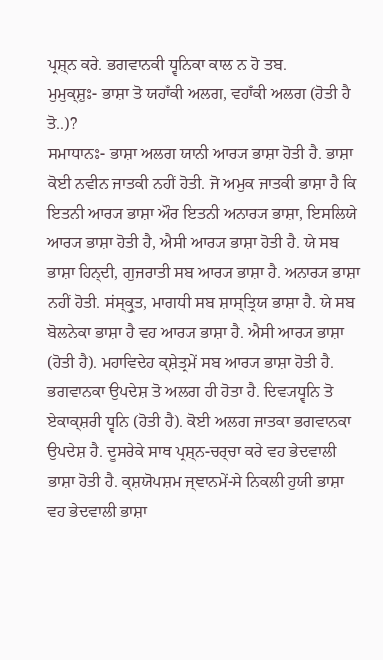ਪ੍ਰਸ਼੍ਨ ਕਰੇ. ਭਗਵਾਨਕੀ ਧ੍ਵਨਿਕਾ ਕਾਲ ਨ ਹੋ ਤਬ.
ਮੁਮੁਕ੍ਸ਼ੁਃ- ਭਾਸ਼ਾ ਤੋ ਯਹਾਁਕੀ ਅਲਗ, ਵਹਾਁਕੀ ਅਲਗ (ਹੋਤੀ ਹੈ ਤੋ..)?
ਸਮਾਧਾਨਃ- ਭਾਸ਼ਾ ਅਲਗ ਯਾਨੀ ਆਰ੍ਯ ਭਾਸ਼ਾ ਹੋਤੀ ਹੈ. ਭਾਸ਼ਾ ਕੋਈ ਨਵੀਨ ਜਾਤਕੀ ਨਹੀਂ ਹੋਤੀ. ਜੋ ਅਮੁਕ ਜਾਤਕੀ ਭਾਸ਼ਾ ਹੈ ਕਿ ਇਤਨੀ ਆਰ੍ਯ ਭਾਸ਼ਾ ਔਰ ਇਤਨੀ ਅਨਾਰ੍ਯ ਭਾਸ਼ਾ, ਇਸਲਿਯੇ ਆਰ੍ਯ ਭਾਸ਼ਾ ਹੋਤੀ ਹੈ, ਐਸੀ ਆਰ੍ਯ ਭਾਸ਼ਾ ਹੋਤੀ ਹੈ. ਯੇ ਸਬ ਭਾਸ਼ਾ ਹਿਨ੍ਦੀ, ਗੁਜਰਾਤੀ ਸਬ ਆਰ੍ਯ ਭਾਸ਼ਾ ਹੈ. ਅਨਾਰ੍ਯ ਭਾਸ਼ਾ ਨਹੀਂ ਹੋਤੀ. ਸਂਸ੍ਕ੍ਰੁਤ, ਮਾਗਧੀ ਸਬ ਸ਼ਾਸ੍ਤ੍ਰਿਯ ਭਾਸ਼ਾ ਹੈ. ਯੇ ਸਬ ਬੋਲਨੇਕਾ ਭਾਸ਼ਾ ਹੈ ਵਹ ਆਰ੍ਯ ਭਾਸ਼ਾ ਹੈ. ਐਸੀ ਆਰ੍ਯ ਭਾਸ਼ਾ (ਹੋਤੀ ਹੈ). ਮਹਾਵਿਦੇਹ ਕ੍ਸ਼ੇਤ੍ਰਮੇਂ ਸਬ ਆਰ੍ਯ ਭਾਸ਼ਾ ਹੋਤੀ ਹੈ.
ਭਗਵਾਨਕਾ ਉਪਦੇਸ਼ ਤੋ ਅਲਗ ਹੀ ਹੋਤਾ ਹੈ. ਦਿਵ੍ਯਧ੍ਵਨਿ ਤੋ ਏਕਾਕ੍ਸ਼ਰੀ ਧ੍ਵਨਿ (ਹੋਤੀ ਹੈ). ਕੋਈ ਅਲਗ ਜਾਤਕਾ ਭਗਵਾਨਕਾ ਉਪਦੇਸ਼ ਹੈ. ਦੂਸਰੇਕੇ ਸਾਥ ਪ੍ਰਸ਼੍ਨ-ਚਰ੍ਚਾ ਕਰੇ ਵਹ ਭੇਦਵਾਲੀ ਭਾਸ਼ਾ ਹੋਤੀ ਹੈ. ਕ੍ਸ਼ਯੋਪਸ਼ਮ ਜ੍ਞਾਨਮੇਂ-ਸੇ ਨਿਕਲੀ ਹੁਯੀ ਭਾਸ਼ਾ ਵਹ ਭੇਦਵਾਲੀ ਭਾਸ਼ਾ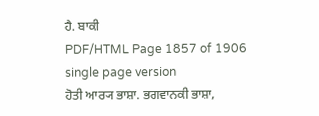ਹੈ. ਬਾਕੀ
PDF/HTML Page 1857 of 1906
single page version
ਹੋਤੀ ਆਰ੍ਯ ਭਾਸ਼ਾ. ਭਗਵਾਨਕੀ ਭਾਸ਼ਾ,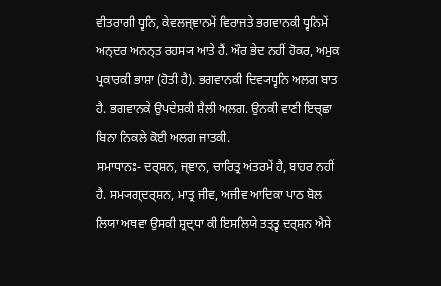ਵੀਤਰਾਗੀ ਧ੍ਵਨਿ, ਕੇਵਲਜ੍ਞਾਨਮੇਂ ਵਿਰਾਜਤੇ ਭਗਵਾਨਕੀ ਧ੍ਵਨਿਮੇਂ ਅਨ੍ਦਰ ਅਨਨ੍ਤ ਰਹਸ੍ਯ ਆਤੇ ਹੈਂ. ਔਰ ਭੇਦ ਨਹੀਂ ਹੋਕਰ, ਅਮੁਕ ਪ੍ਰਕਾਰਕੀ ਭਾਸ਼ਾ (ਹੋਤੀ ਹੈ). ਭਗਵਾਨਕੀ ਦਿਵ੍ਯਧ੍ਵਨਿ ਅਲਗ ਬਾਤ ਹੈ. ਭਗਵਾਨਕੇ ਉਪਦੇਸ਼ਕੀ ਸ਼ੈਲੀ ਅਲਗ. ਉਨਕੀ ਵਾਣੀ ਇਚ੍ਛਾ ਬਿਨਾ ਨਿਕਲੇ ਕੋਈ ਅਲਗ ਜਾਤਕੀ.
ਸਮਾਧਾਨਃ- ਦਰ੍ਸ਼ਨ, ਜ੍ਞਾਨ, ਚਾਰਿਤ੍ਰ ਅਂਤਰਮੇਂ ਹੈ, ਬਾਹਰ ਨਹੀਂ ਹੈ. ਸਮ੍ਯਗ੍ਦਰ੍ਸ਼ਨ, ਮਾਤ੍ਰ ਜੀਵ, ਅਜੀਵ ਆਦਿਕਾ ਪਾਠ ਬੋਲ ਲਿਯਾ ਅਥਵਾ ਉਸਕੀ ਸ਼੍ਰਦ੍ਧਾ ਕੀ ਇਸਲਿਯੇ ਤਤ੍ਤ੍ਵ ਦਰ੍ਸ਼ਨ ਐਸੇ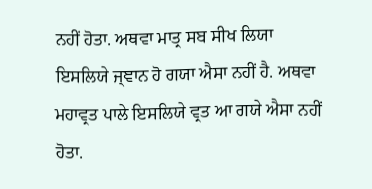ਨਹੀਂ ਹੋਤਾ. ਅਥਵਾ ਮਾਤ੍ਰ ਸਬ ਸੀਖ ਲਿਯਾ ਇਸਲਿਯੇ ਜ੍ਞਾਨ ਹੋ ਗਯਾ ਐਸਾ ਨਹੀਂ ਹੈ. ਅਥਵਾ ਮਹਾਵ੍ਰਤ ਪਾਲੇ ਇਸਲਿਯੇ ਵ੍ਰਤ ਆ ਗਯੇ ਐਸਾ ਨਹੀਂ ਹੋਤਾ.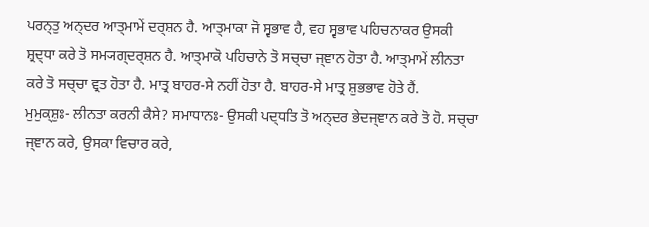ਪਰਨ੍ਤੁ ਅਨ੍ਦਰ ਆਤ੍ਮਾਮੇਂ ਦਰ੍ਸ਼ਨ ਹੈ. ਆਤ੍ਮਾਕਾ ਜੋ ਸ੍ਵਭਾਵ ਹੈ, ਵਹ ਸ੍ਵਭਾਵ ਪਹਿਚਨਾਕਰ ਉਸਕੀ ਸ਼੍ਰਦ੍ਧਾ ਕਰੇ ਤੋ ਸਮ੍ਯਗ੍ਦਰ੍ਸ਼ਨ ਹੈ. ਆਤ੍ਮਾਕੋ ਪਹਿਚਾਨੇ ਤੋ ਸਚ੍ਚਾ ਜ੍ਞਾਨ ਹੋਤਾ ਹੈ. ਆਤ੍ਮਾਮੇਂ ਲੀਨਤਾ ਕਰੇ ਤੋ ਸਚ੍ਚਾ ਵ੍ਰਤ ਹੋਤਾ ਹੈ. ਮਾਤ੍ਰ ਬਾਹਰ-ਸੇ ਨਹੀਂ ਹੋਤਾ ਹੈ. ਬਾਹਰ-ਸੇ ਮਾਤ੍ਰ ਸ਼ੁਭਭਾਵ ਹੋਤੇ ਹੈਂ.
ਮੁਮੁਕ੍ਸ਼ੁਃ- ਲੀਨਤਾ ਕਰਨੀ ਕੈਸੇ? ਸਮਾਧਾਨਃ- ਉਸਕੀ ਪਦ੍ਧਤਿ ਤੋ ਅਨ੍ਦਰ ਭੇਦਜ੍ਞਾਨ ਕਰੇ ਤੋ ਹੋ. ਸਚ੍ਚਾ ਜ੍ਞਾਨ ਕਰੇ, ਉਸਕਾ ਵਿਚਾਰ ਕਰੇ,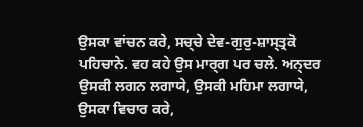ਉਸਕਾ ਵਾਂਚਨ ਕਰੇ, ਸਚ੍ਚੇ ਦੇਵ-ਗੁਰੁ-ਸ਼ਾਸ੍ਤ੍ਰਕੋ ਪਹਿਚਾਨੇ. ਵਹ ਕਹੇ ਉਸ ਮਾਰ੍ਗ ਪਰ ਚਲੇ. ਅਨ੍ਦਰ ਉਸਕੀ ਲਗਨ ਲਗਾਯੇ, ਉਸਕੀ ਮਹਿਮਾ ਲਗਾਯੇ, ਉਸਕਾ ਵਿਚਾਰ ਕਰੇ,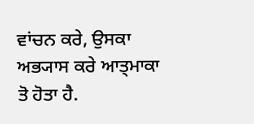ਵਾਂਚਨ ਕਰੇ, ਉਸਕਾ ਅਭ੍ਯਾਸ ਕਰੇ ਆਤ੍ਮਾਕਾ ਤੋ ਹੋਤਾ ਹੈ.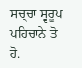ਸਚ੍ਚਾ ਸ੍ਵਰੂਪ ਪਹਿਚਾਨੇ ਤੋ ਹੋ.